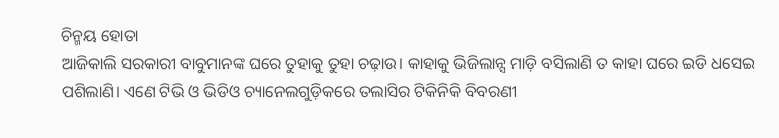ଚିନ୍ମୟ ହୋତା
ଆଜିକାଲି ସରକାରୀ ବାବୁମାନଙ୍କ ଘରେ ତୁହାକୁ ତୁହା ଚଢ଼ାଉ। କାହାକୁ ଭିଜିଲାନ୍ସ ମାଡ଼ି ବସିଲାଣି ତ କାହା ଘରେ ଇଡି ଧସେଇ ପଶିଲାଣି। ଏଣେ ଟିଭି ଓ ଭିଡିଓ ଚ୍ୟାନେଲଗୁଡ଼ିକରେ ତଲାସିର ଟିକିନିକି ବିବରଣୀ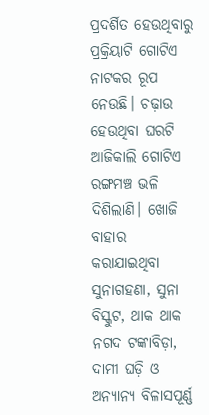ପ୍ରଦର୍ଶିତ ହେଉଥିବାରୁ ପ୍ରକ୍ରିୟାଟି ଗୋଟିଏ ନାଟକର ରୂପ ନେଉଛି। ଚଢ଼ାଉ ହେଉଥିବା ଘରଟି ଆଜିକାଲି ଗୋଟିଏ ରଙ୍ଗମଞ୍ଚ ଭଳି ଦିଶିଲାଣି। ଖୋଜି ବାହାର କରାଯାଇଥିବା ସୁନାଗହଣା, ସୁନା ବିସ୍କୁଟ, ଥାକ ଥାକ ନଗଦ ଟଙ୍କାବିଡ଼ା, ଦାମୀ ଘଡ଼ି ଓ ଅନ୍ୟାନ୍ୟ ବିଳାସପୂର୍ଣ୍ଣ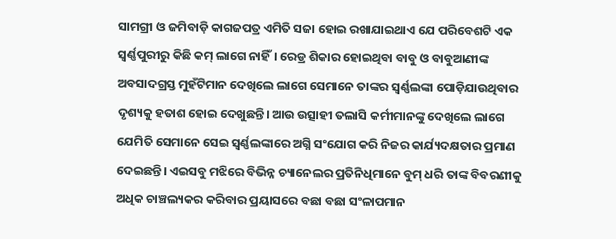ସାମଗ୍ରୀ ଓ ଜମିବାଡ଼ି କାଗଜପତ୍ର ଏମିତି ସଜା ହୋଇ ରଖାଯାଇଥାଏ ଯେ ପରିବେଶଟି ଏକ ସ୍ୱର୍ଣ୍ଣପୁରୀରୁ କିଛି କମ୍ ଲାଗେ ନାହିଁ। ରେଡ୍ର ଶିକାର ହୋଇଥିବା ବାବୁ ଓ ବାବୁଆଣୀଙ୍କ ଅବସାଦଗ୍ରସ୍ତ ମୁହଁଟିମାନ ଦେଖିଲେ ଲାଗେ ସେମାନେ ତାଙ୍କର ସ୍ବର୍ଣ୍ଣଲଙ୍କା ପୋଡ଼ିଯାଉଥିବାର ଦୃଶ୍ୟକୁ ହତାଶ ହୋଇ ଦେଖୁଛନ୍ତି। ଆଉ ଉତ୍ସାହୀ ତଲାସି କର୍ମୀମାନଙ୍କୁ ଦେଖିଲେ ଲାଗେ ଯେମିତି ସେମାନେ ସେଇ ସ୍ୱର୍ଣ୍ଣଲଙ୍କାରେ ଅଗ୍ନି ସଂଯୋଗ କରି ନିଜର କାର୍ଯ୍ୟଦକ୍ଷତାର ପ୍ରମାଣ ଦେଇଛନ୍ତି। ଏଇସବୁ ମଝିରେ ବିଭିନ୍ନ ଚ୍ୟାନେଲର ପ୍ରତିନିଧିମାନେ ବୁମ୍ ଧରି ତାଙ୍କ ବିବରଣୀକୁ ଅଧିକ ଚାଞ୍ଚଲ୍ୟକର କରିବାର ପ୍ରୟାସରେ ବଛା ବଛା ସଂଳାପମାନ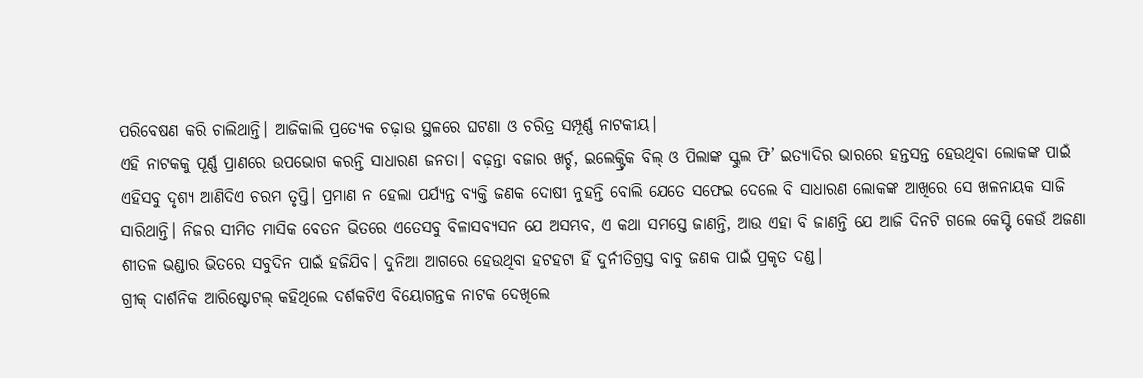ପରିବେଷଣ କରି ଚାଲିଥାନ୍ତି। ଆଜିକାଲି ପ୍ରତ୍ୟେକ ଚଢ଼ାଉ ସ୍ଥଳରେ ଘଟଣା ଓ ଚରିତ୍ର ସମ୍ପୂର୍ଣ୍ଣ ନାଟକୀୟ।
ଏହି ନାଟକକୁ ପୂର୍ଣ୍ଣ ପ୍ରାଣରେ ଉପଭୋଗ କରନ୍ତି ସାଧାରଣ ଜନତା। ବଢ଼ନ୍ତା ବଜାର ଖର୍ଚ୍ଚ, ଇଲେକ୍ଟ୍ରିକ ବିଲ୍ ଓ ପିଲାଙ୍କ ସ୍କୁଲ ଫି’ ଇତ୍ୟାଦିର ଭାରରେ ହନ୍ତସନ୍ତ ହେଉଥିବା ଲୋକଙ୍କ ପାଇଁ ଏହିସବୁ ଦୃଶ୍ୟ ଆଣିଦିଏ ଚରମ ତୃପ୍ତି। ପ୍ରମାଣ ନ ହେଲା ପର୍ଯ୍ୟନ୍ତ ବ୍ୟକ୍ତି ଜଣକ ଦୋଷୀ ନୁହନ୍ତି ବୋଲି ଯେତେ ସଫେଇ ଦେଲେ ବି ସାଧାରଣ ଲୋକଙ୍କ ଆଖିରେ ସେ ଖଳନାୟକ ସାଜି ସାରିଥାନ୍ତି। ନିଜର ସୀମିତ ମାସିକ ବେତନ ଭିତରେ ଏତେସବୁ ବିଳାସବ୍ୟସନ ଯେ ଅସମ୍ଭବ, ଏ କଥା ସମସ୍ତେ ଜାଣନ୍ତି, ଆଉ ଏହା ବି ଜାଣନ୍ତି ଯେ ଆଜି ଦିନଟି ଗଲେ କେସ୍ଟି କେଉଁ ଅଜଣା ଶୀତଳ ଭଣ୍ଡାର ଭିତରେ ସବୁଦିନ ପାଇଁ ହଜିଯିବ। ଦୁନିଆ ଆଗରେ ହେଉଥିବା ହଟହଟା ହିଁ ଦୁର୍ନୀତିଗ୍ରସ୍ତ ବାବୁ ଜଣକ ପାଇଁ ପ୍ରକୃତ ଦଣ୍ଡ।
ଗ୍ରୀକ୍ ଦାର୍ଶନିକ ଆରିଷ୍ଟୋଟଲ୍ କହିଥିଲେ ଦର୍ଶକଟିଏ ବିୟୋଗନ୍ତକ ନାଟକ ଦେଖିଲେ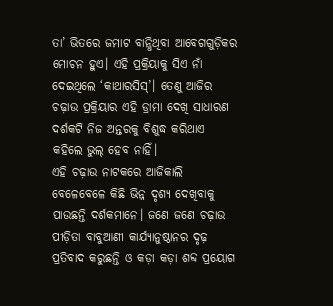ତା’ ଭିତରେ ଜମାଟ ବାନ୍ଧିଥିବା ଆବେଗଗୁଡ଼ିକର ମୋଚନ ହୁଏ। ଏହି ପ୍ରକ୍ରିୟାକୁ ସିଏ ନାଁ ଦେଇଥିଲେ ‘କାଥାରସିସ୍’। ତେଣୁ ଆଜିର ଚଢ଼ାଉ ପ୍ରକ୍ରିୟାର ଏହି ଡ୍ରାମା ଦେଖି ସାଧାରଣ ଦର୍ଶକଟି ନିଜ ଅନ୍ତରକୁ ବିଶୁଦ୍ଧ କରିଥାଏ କହିଲେ ଭୁଲ୍ ହେବ ନାହିଁ।
ଏହି ଚଢ଼ାଉ ନାଟକରେ ଆଜିକାଲି ବେଳେବେଳେ କିଛି ଭିନ୍ନ ଦୃଶ୍ୟ ଦେଖିବାକୁ ପାଉଛନ୍ତି ଦର୍ଶକମାନେ। ଜଣେ ଜଣେ ଚଢ଼ାଉ ପୀଡ଼ିତା ବାବୁଆଣୀ କାର୍ଯ୍ୟାନୁଷ୍ଠାନର ଦୃଢ଼ ପ୍ରତିବାଦ କରୁଛନ୍ତି ଓ କଡ଼ା କଡ଼ା ଶବ୍ଦ ପ୍ରୟୋଗ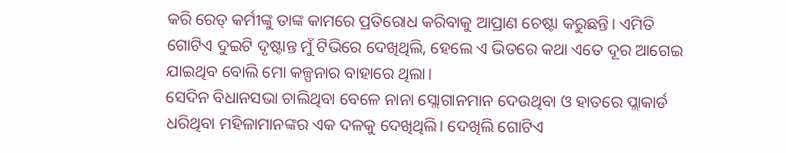କରି ରେଡ୍ କର୍ମୀଙ୍କୁ ତାଙ୍କ କାମରେ ପ୍ରତିରୋଧ କରିବାକୁ ଆପ୍ରାଣ ଚେଷ୍ଟା କରୁଛନ୍ତି। ଏମିତି ଗୋଟିଏ ଦୁଇଟି ଦୃଷ୍ଟାନ୍ତ ମୁଁ ଟିଭିରେ ଦେଖିଥିଲି, ହେଲେ ଏ ଭିତରେ କଥା ଏତେ ଦୂର ଆଗେଇ ଯାଇଥିବ ବୋଲି ମୋ କଳ୍ପନାର ବାହାରେ ଥିଲା।
ସେଦିନ ବିଧାନସଭା ଚାଲିଥିବା ବେଳେ ନାନା ସ୍ଲୋଗାନମାନ ଦେଉଥିବା ଓ ହାତରେ ପ୍ଲାକାର୍ଡ ଧରିଥିବା ମହିଳାମାନଙ୍କର ଏକ ଦଳକୁ ଦେଖିଥିଲି। ଦେଖିଲି ଗୋଟିଏ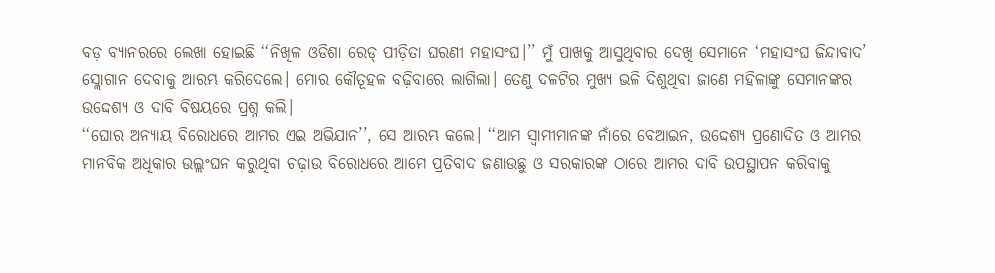ବଡ଼ ବ୍ୟାନରରେ ଲେଖା ହୋଇଛି ‘‘ନିଖିଳ ଓଡିଶା ରେଡ୍ ପୀଡ଼ିତା ଘରଣୀ ମହାସଂଘ।’’ ମୁଁ ପାଖକୁ ଆସୁଥିବାର ଦେଖି ସେମାନେ ‘ମହାସଂଘ ଜିନ୍ଦାବାଦ’ ସ୍ଲୋଗାନ ଦେବାକୁ ଆରମ୍ଭ କରିଦେଲେ। ମୋର କୌତୂହଳ ବଢ଼ିବାରେ ଲାଗିଲା। ତେଣୁ ଦଳଟିର ମୁଖ୍ୟ ଭଳି ଦିଶୁଥିବା ଜାଣେ ମହିଳାଙ୍କୁ ସେମାନଙ୍କର ଉଦ୍ଦେଶ୍ୟ ଓ ଦାବି ବିଷୟରେ ପ୍ରଶ୍ନ କଲି।
‘‘ଘୋର ଅନ୍ୟାୟ ବିରୋଧରେ ଆମର ଏଇ ଅଭିଯାନ’’, ସେ ଆରମ୍ଭ କଲେ। ‘‘ଆମ ସ୍ୱାମୀମାନଙ୍କ ନାଁରେ ବେଆଇନ, ଉଦ୍ଦେଶ୍ୟ ପ୍ରଣୋଦିତ ଓ ଆମର ମାନବିକ ଅଧିକାର ଉଲ୍ଲଂଘନ କରୁଥିବା ଚଢ଼ାଉ ବିରୋଧରେ ଆମେ ପ୍ରତିବାଦ ଜଣାଉଛୁ ଓ ସରକାରଙ୍କ ଠାରେ ଆମର ଦାବି ଉପସ୍ଥାପନ କରିବାକୁ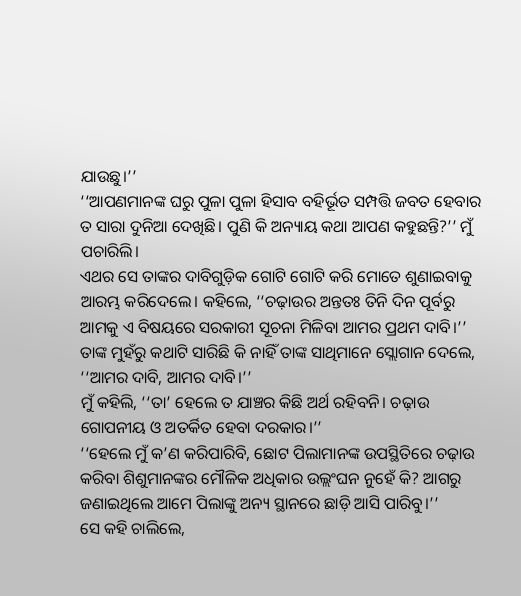ଯାଉଛୁ।’’
‘‘ଆପଣମାନଙ୍କ ଘରୁ ପୁଳା ପୁଳା ହିସାବ ବହିର୍ଭୂତ ସମ୍ପତ୍ତି ଜବତ ହେବାର ତ ସାରା ଦୁନିଆ ଦେଖିଛି। ପୁଣି କି ଅନ୍ୟାୟ କଥା ଆପଣ କହୁଛନ୍ତି?’’ ମୁଁ ପଚାରିଲି।
ଏଥର ସେ ତାଙ୍କର ଦାବିଗୁଡ଼ିକ ଗୋଟି ଗୋଟି କରି ମୋତେ ଶୁଣାଇବାକୁ ଆରମ୍ଭ କରିଦେଲେ। କହିଲେ, ‘‘ଚଢ଼ାଉର ଅନ୍ତତଃ ତିନି ଦିନ ପୂର୍ବରୁ ଆମକୁ ଏ ବିଷୟରେ ସରକାରୀ ସୂଚନା ମିଳିବା ଆମର ପ୍ରଥମ ଦାବି।’’ ତାଙ୍କ ମୁହଁରୁ କଥାଟି ସାରିଛି କି ନାହିଁ ତାଙ୍କ ସାଥିମାନେ ସ୍ଲୋଗାନ ଦେଲେ, ‘‘ଆମର ଦାବି, ଆମର ଦାବି।’’
ମୁଁ କହିଲି, ‘‘ତା’ ହେଲେ ତ ଯାଞ୍ଚର କିଛି ଅର୍ଥ ରହିବନି। ଚଢ଼ାଉ ଗୋପନୀୟ ଓ ଅତର୍କିତ ହେବା ଦରକାର।’’
‘‘ହେଲେ ମୁଁ କ’ଣ କରିପାରିବି, ଛୋଟ ପିଲାମାନଙ୍କ ଉପସ୍ଥିତିରେ ଚଢ଼ାଉ କରିବା ଶିଶୁମାନଙ୍କର ମୌଳିକ ଅଧିକାର ଉଲ୍ଲଂଘନ ନୁହେଁ କି? ଆଗରୁ ଜଣାଇଥିଲେ ଆମେ ପିଲାଙ୍କୁ ଅନ୍ୟ ସ୍ଥାନରେ ଛାଡ଼ି ଆସି ପାରିବୁ।’’
ସେ କହି ଚାଲିଲେ,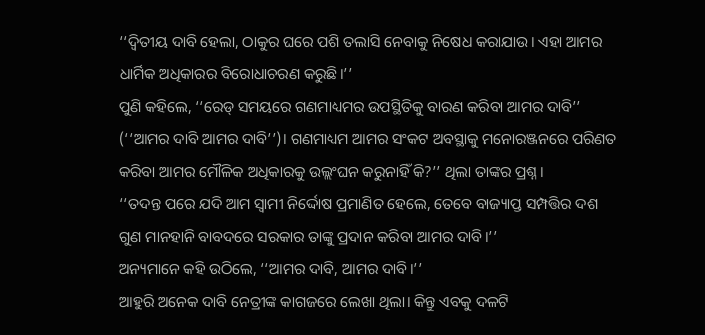‘‘ଦ୍ବିତୀୟ ଦାବି ହେଲା, ଠାକୁର ଘରେ ପଶି ତଲାସି ନେବାକୁ ନିଷେଧ କରାଯାଉ। ଏହା ଆମର ଧାର୍ମିକ ଅଧିକାରର ବିରୋଧାଚରଣ କରୁଛି।’’
ପୁଣି କହିଲେ, ‘‘ରେଡ୍ ସମୟରେ ଗଣମାଧ୍ୟମର ଉପସ୍ଥିତିକୁ ବାରଣ କରିବା ଆମର ଦାବି’’ (‘‘ଆମର ଦାବି ଆମର ଦାବି’’)। ଗଣମାଧ୍ୟମ ଆମର ସଂକଟ ଅବସ୍ଥାକୁ ମନୋରଞ୍ଜନରେ ପରିଣତ କରିବା ଆମର ମୌଳିକ ଅଧିକାରକୁ ଉଲ୍ଲଂଘନ କରୁନାହିଁ କି?’’ ଥିଲା ତାଙ୍କର ପ୍ରଶ୍ନ।
‘‘ତଦନ୍ତ ପରେ ଯଦି ଆମ ସ୍ୱାମୀ ନିର୍ଦ୍ଦୋଷ ପ୍ରମାଣିତ ହେଲେ, ତେବେ ବାଜ୍ୟାପ୍ତ ସମ୍ପତ୍ତିର ଦଶ ଗୁଣ ମାନହାନି ବାବଦରେ ସରକାର ତାଙ୍କୁ ପ୍ରଦାନ କରିବା ଆମର ଦାବି।’’
ଅନ୍ୟମାନେ କହି ଉଠିଲେ, ‘‘ଆମର ଦାବି, ଆମର ଦାବି।’’
ଆହୁରି ଅନେକ ଦାବି ନେତ୍ରୀଙ୍କ କାଗଜରେ ଲେଖା ଥିଲା। କିନ୍ତୁ ଏବକୁ ଦଳଟି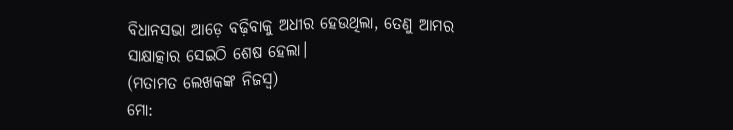ବିଧାନସଭା ଆଡ଼େ ବଢ଼ିବାକୁ ଅଧୀର ହେଉଥିଲା, ତେଣୁ ଆମର ସାକ୍ଷାତ୍କାର ସେଇଠି ଶେଷ ହେଲା।
(ମତାମତ ଲେଖକଙ୍କ ନିଜସ୍ବ)
ମୋ: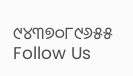୯୪୩୭୦୮୯୬୫୫
Follow Us